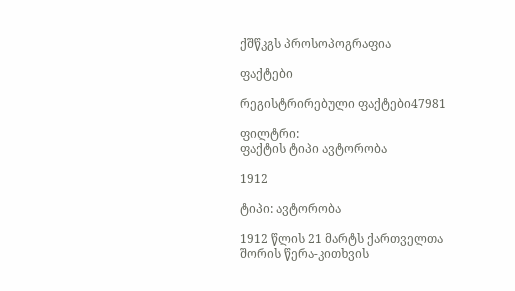ქშწკგს პროსოპოგრაფია

ფაქტები

რეგისტრირებული ფაქტები47981

ფილტრი:
ფაქტის ტიპი ავტორობა

1912

ტიპი: ავტორობა

1912 წლის 21 მარტს ქართველთა შორის წერა-კითხვის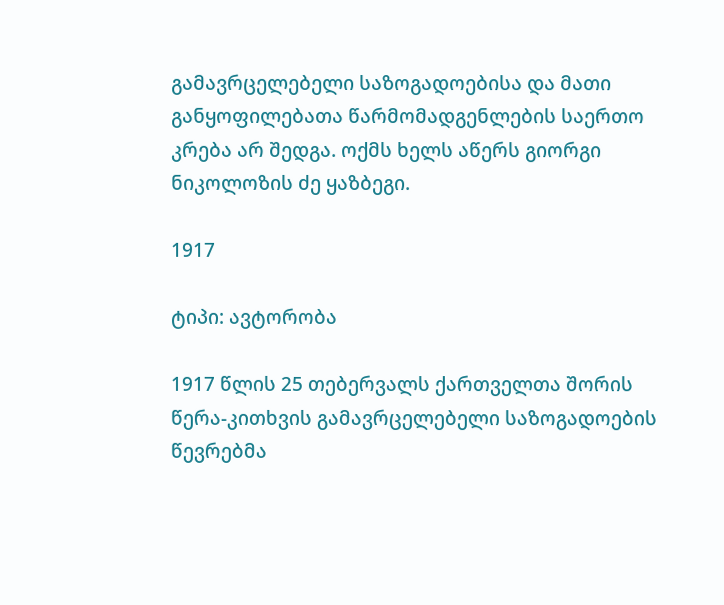გამავრცელებელი საზოგადოებისა და მათი განყოფილებათა წარმომადგენლების საერთო კრება არ შედგა. ოქმს ხელს აწერს გიორგი ნიკოლოზის ძე ყაზბეგი.

1917

ტიპი: ავტორობა

1917 წლის 25 თებერვალს ქართველთა შორის წერა-კითხვის გამავრცელებელი საზოგადოების წევრებმა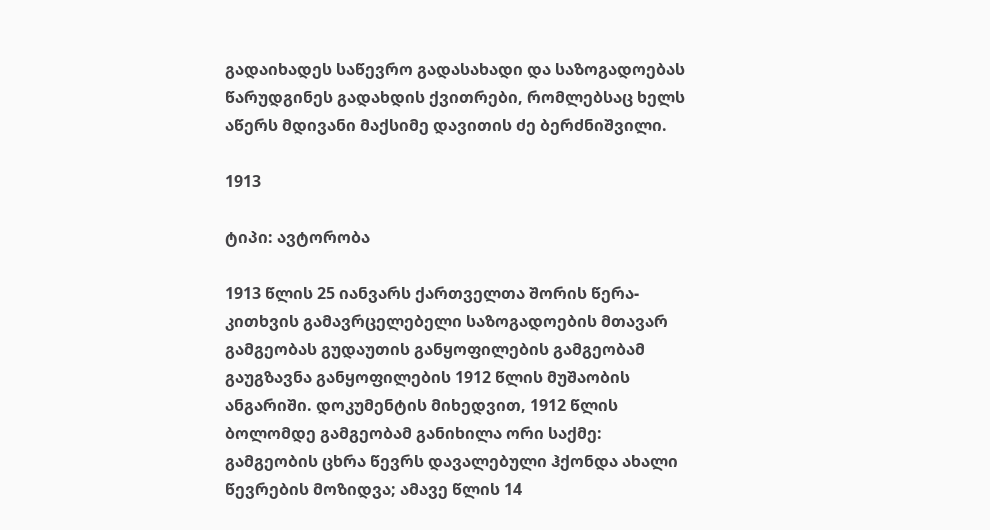გადაიხადეს საწევრო გადასახადი და საზოგადოებას წარუდგინეს გადახდის ქვითრები, რომლებსაც ხელს აწერს მდივანი მაქსიმე დავითის ძე ბერძნიშვილი.

1913

ტიპი: ავტორობა

1913 წლის 25 იანვარს ქართველთა შორის წერა-კითხვის გამავრცელებელი საზოგადოების მთავარ გამგეობას გუდაუთის განყოფილების გამგეობამ გაუგზავნა განყოფილების 1912 წლის მუშაობის ანგარიში. დოკუმენტის მიხედვით, 1912 წლის ბოლომდე გამგეობამ განიხილა ორი საქმე: გამგეობის ცხრა წევრს დავალებული ჰქონდა ახალი წევრების მოზიდვა; ამავე წლის 14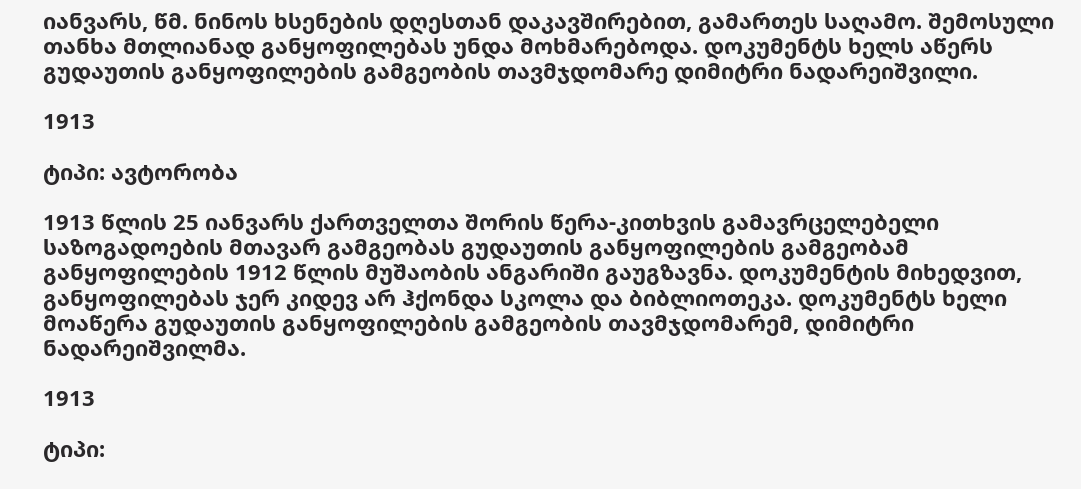იანვარს, წმ. ნინოს ხსენების დღესთან დაკავშირებით, გამართეს საღამო. შემოსული თანხა მთლიანად განყოფილებას უნდა მოხმარებოდა. დოკუმენტს ხელს აწერს  გუდაუთის განყოფილების გამგეობის თავმჯდომარე დიმიტრი ნადარეიშვილი.

1913

ტიპი: ავტორობა

1913 წლის 25 იანვარს ქართველთა შორის წერა-კითხვის გამავრცელებელი საზოგადოების მთავარ გამგეობას გუდაუთის განყოფილების გამგეობამ განყოფილების 1912 წლის მუშაობის ანგარიში გაუგზავნა. დოკუმენტის მიხედვით, განყოფილებას ჯერ კიდევ არ ჰქონდა სკოლა და ბიბლიოთეკა. დოკუმენტს ხელი მოაწერა გუდაუთის განყოფილების გამგეობის თავმჯდომარემ, დიმიტრი ნადარეიშვილმა.

1913

ტიპი: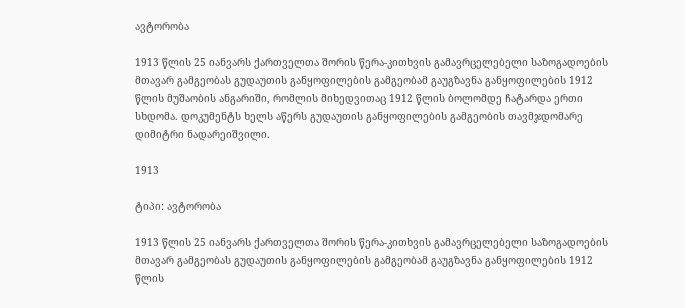ავტორობა

1913 წლის 25 იანვარს ქართველთა შორის წერა-კითხვის გამავრცელებელი საზოგადოების მთავარ გამგეობას გუდაუთის განყოფილების გამგეობამ გაუგზავნა განყოფილების 1912 წლის მუშაობის ანგარიში, რომლის მიხედვითაც 1912 წლის ბოლომდე ჩატარდა ერთი სხდომა. დოკუმენტს ხელს აწერს გუდაუთის განყოფილების გამგეობის თავმჯდომარე დიმიტრი ნადარეიშვილი.

1913

ტიპი: ავტორობა

1913 წლის 25 იანვარს ქართველთა შორის წერა-კითხვის გამავრცელებელი საზოგადოების მთავარ გამგეობას გუდაუთის განყოფილების გამგეობამ გაუგზავნა განყოფილების 1912 წლის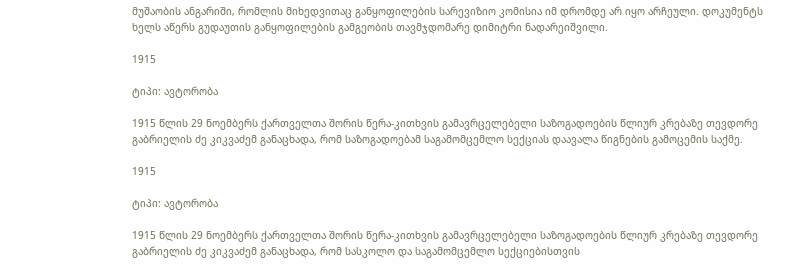მუშაობის ანგარიში, რომლის მიხედვითაც განყოფილების სარევიზიო კომისია იმ დრომდე არ იყო არჩეული. დოკუმენტს ხელს აწერს გუდაუთის განყოფილების გამგეობის თავმჯდომარე დიმიტრი ნადარეიშვილი.

1915

ტიპი: ავტორობა

1915 წლის 29 ნოემბერს ქართველთა შორის წერა-კითხვის გამავრცელებელი საზოგადოების წლიურ კრებაზე თევდორე გაბრიელის ძე კიკვაძემ განაცხადა, რომ საზოგადოებამ საგამომცემლო სექციას დაავალა წიგნების გამოცემის საქმე.

1915

ტიპი: ავტორობა

1915 წლის 29 ნოემბერს ქართველთა შორის წერა-კითხვის გამავრცელებელი საზოგადოების წლიურ კრებაზე თევდორე გაბრიელის ძე კიკვაძემ განაცხადა, რომ სასკოლო და საგამომცემლო სექციებისთვის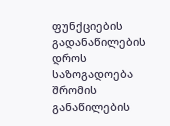ფუნქციების გადანაწილების დროს საზოგადოება შრომის განაწილების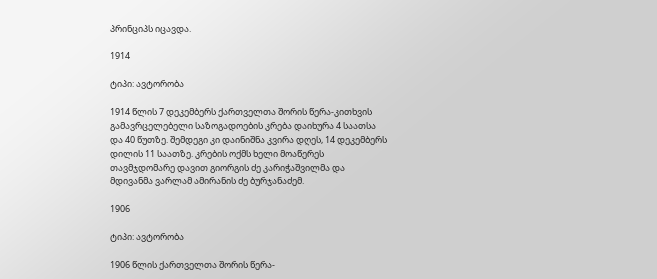პრინციპს იცავდა.

1914

ტიპი: ავტორობა

1914 წლის 7 დეკემბერს ქართველთა შორის წერა-კითხვის გამავრცელებელი საზოგადოების კრება დაიხურა 4 საათსა და 40 წუთზე. შემდეგი კი დაინიშნა კვირა დღეს, 14 დეკემბერს დილის 11 საათზე. კრების ოქმს ხელი მოაწერეს თავმჯდომარე დავით გიორგის ძე კარიჭაშვილმა და მდივანმა ვარლამ ამირანის ძე ბურჯანაძემ.

1906

ტიპი: ავტორობა

1906 წლის ქართველთა შორის წერა-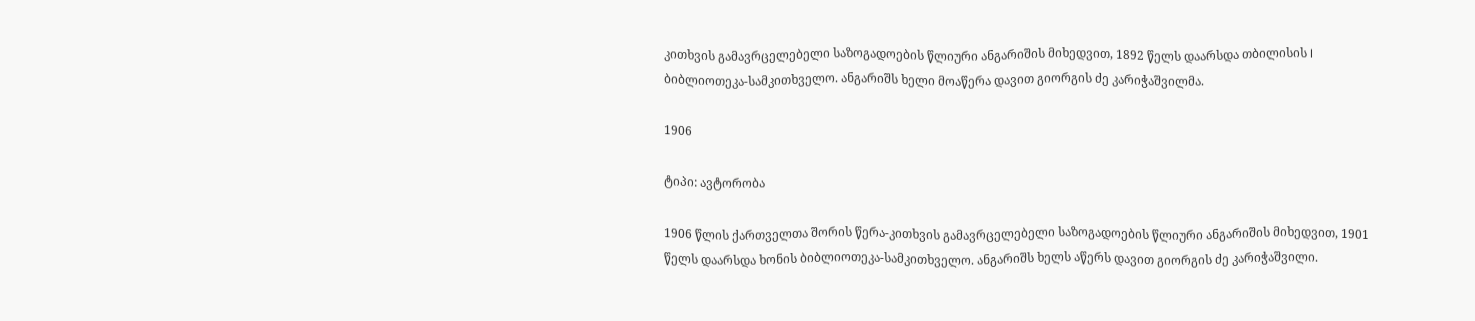კითხვის გამავრცელებელი საზოგადოების წლიური ანგარიშის მიხედვით, 1892 წელს დაარსდა თბილისის I ბიბლიოთეკა-სამკითხველო. ანგარიშს ხელი მოაწერა დავით გიორგის ძე კარიჭაშვილმა.

1906

ტიპი: ავტორობა

1906 წლის ქართველთა შორის წერა-კითხვის გამავრცელებელი საზოგადოების წლიური ანგარიშის მიხედვით, 1901 წელს დაარსდა ხონის ბიბლიოთეკა-სამკითხველო. ანგარიშს ხელს აწერს დავით გიორგის ძე კარიჭაშვილი.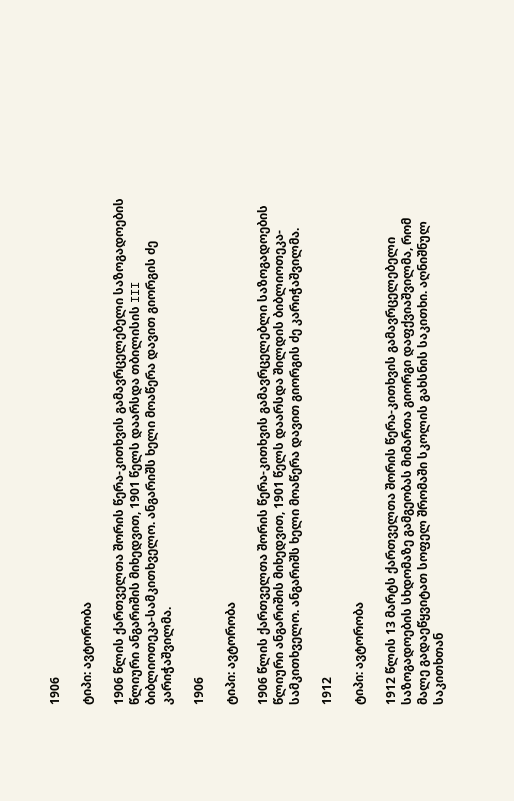1906

ტიპი: ავტორობა

1906 წლის ქართველთა შორის წერა-კითხვის გამავრცელებელი საზოგადოების წლიური ანგარიშის მიხედვით, 1901 წელს დაარსდა თბილისის III ბიბლიოთეკა-სამკითხველო. ანგარიშს ხელი მოაწერა დავით გიორგის ძე კარიჭაშვილმა.

1906

ტიპი: ავტორობა

1906 წლის ქართველთა შორის წერა-კითხვის გამავრცელებლი საზოგადოების წლიური ანგარიშის მიხედვით, 1901 წელს დაარსდა შილდის ბიბლიოთეკა-სამკითხველო. ანგარიშს ხელი მოაწერა დავით გიორგის ძე კარიჭაშვილმა.

1912

ტიპი: ავტორობა

1912 წლის 13 მარტს ქართველთა შორის წერა-კითხვის გამავრცელებელი საზოგადოების სხდომაზე გამგეობას მიმართა გიორგი დაფქვიაშვილმა, რომ მალე გადაეწყვიტათ სოფელ შრომაში სკოლის გახსნის საკითხი. აღნიშნულ საკითხთან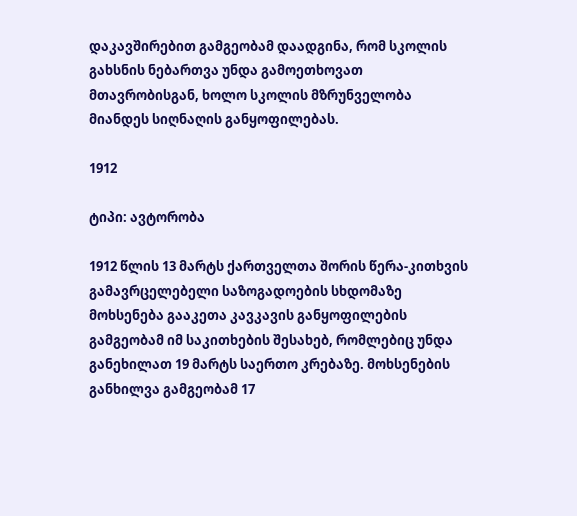დაკავშირებით გამგეობამ დაადგინა, რომ სკოლის გახსნის ნებართვა უნდა გამოეთხოვათ მთავრობისგან, ხოლო სკოლის მზრუნველობა მიანდეს სიღნაღის განყოფილებას.

1912

ტიპი: ავტორობა

1912 წლის 13 მარტს ქართველთა შორის წერა-კითხვის გამავრცელებელი საზოგადოების სხდომაზე მოხსენება გააკეთა კავკავის განყოფილების გამგეობამ იმ საკითხების შესახებ, რომლებიც უნდა განეხილათ 19 მარტს საერთო კრებაზე. მოხსენების განხილვა გამგეობამ 17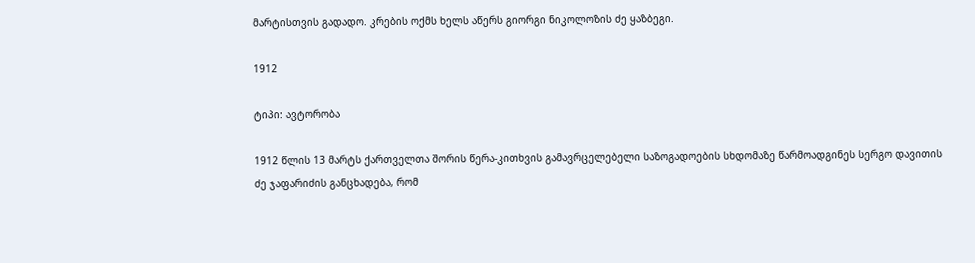მარტისთვის გადადო. კრების ოქმს ხელს აწერს გიორგი ნიკოლოზის ძე ყაზბეგი.

1912

ტიპი: ავტორობა

1912 წლის 13 მარტს ქართველთა შორის წერა-კითხვის გამავრცელებელი საზოგადოების სხდომაზე წარმოადგინეს სერგო დავითის ძე ჯაფარიძის განცხადება, რომ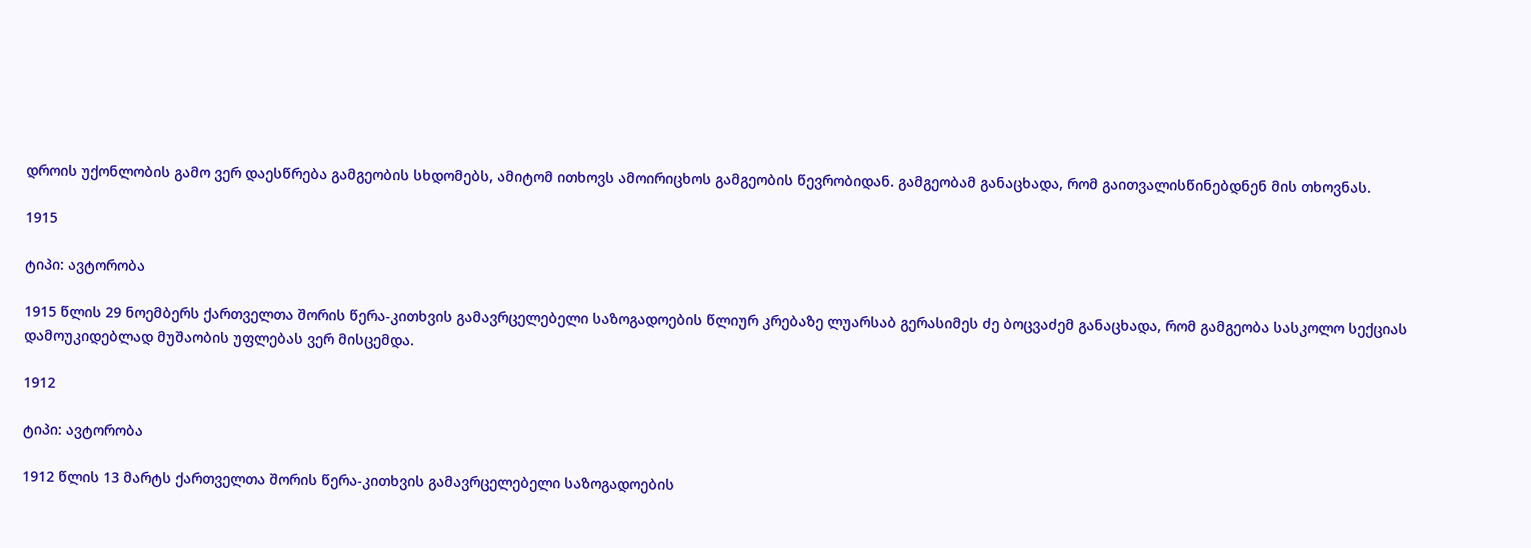დროის უქონლობის გამო ვერ დაესწრება გამგეობის სხდომებს, ამიტომ ითხოვს ამოირიცხოს გამგეობის წევრობიდან. გამგეობამ განაცხადა, რომ გაითვალისწინებდნენ მის თხოვნას.

1915

ტიპი: ავტორობა

1915 წლის 29 ნოემბერს ქართველთა შორის წერა-კითხვის გამავრცელებელი საზოგადოების წლიურ კრებაზე ლუარსაბ გერასიმეს ძე ბოცვაძემ განაცხადა, რომ გამგეობა სასკოლო სექციას დამოუკიდებლად მუშაობის უფლებას ვერ მისცემდა.

1912

ტიპი: ავტორობა

1912 წლის 13 მარტს ქართველთა შორის წერა-კითხვის გამავრცელებელი საზოგადოების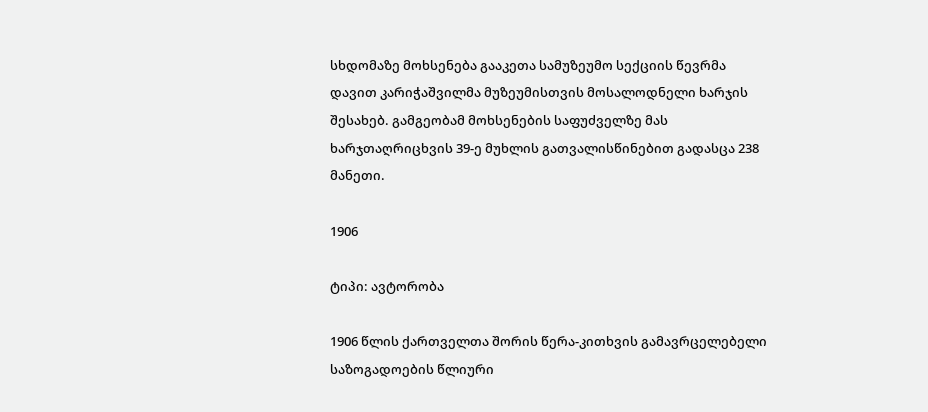სხდომაზე მოხსენება გააკეთა სამუზეუმო სექციის წევრმა დავით კარიჭაშვილმა მუზეუმისთვის მოსალოდნელი ხარჯის შესახებ. გამგეობამ მოხსენების საფუძველზე მას ხარჯთაღრიცხვის 39-ე მუხლის გათვალისწინებით გადასცა 238 მანეთი.

1906

ტიპი: ავტორობა

1906 წლის ქართველთა შორის წერა-კითხვის გამავრცელებელი საზოგადოების წლიური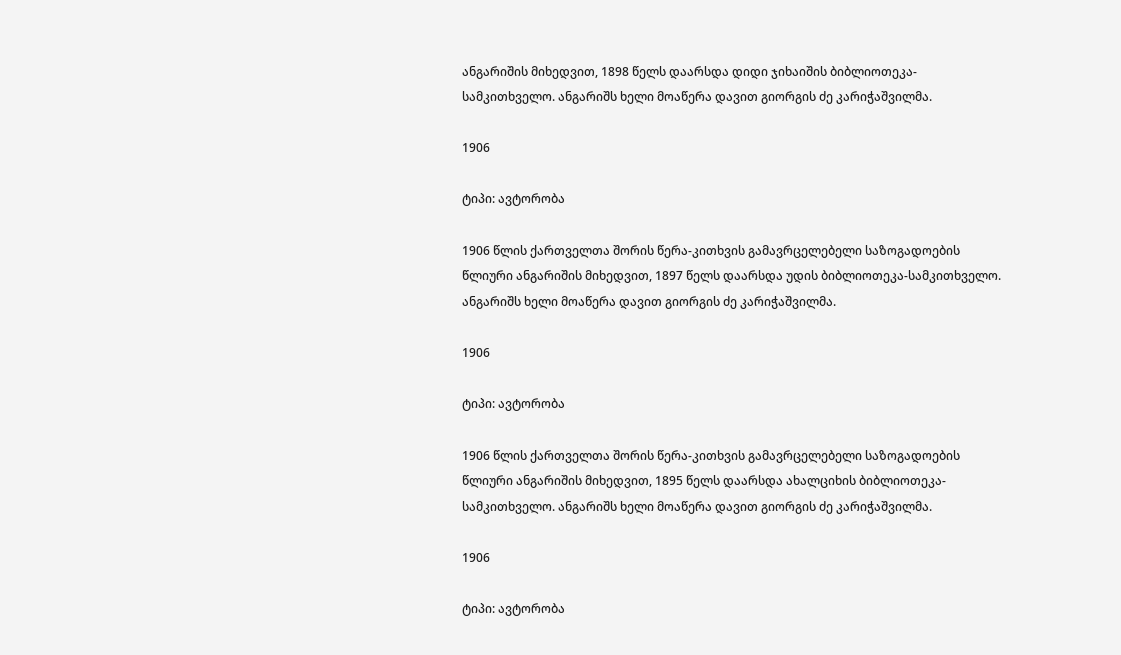ანგარიშის მიხედვით, 1898 წელს დაარსდა დიდი ჯიხაიშის ბიბლიოთეკა-სამკითხველო. ანგარიშს ხელი მოაწერა დავით გიორგის ძე კარიჭაშვილმა.

1906

ტიპი: ავტორობა

1906 წლის ქართველთა შორის წერა-კითხვის გამავრცელებელი საზოგადოების წლიური ანგარიშის მიხედვით, 1897 წელს დაარსდა უდის ბიბლიოთეკა-სამკითხველო. ანგარიშს ხელი მოაწერა დავით გიორგის ძე კარიჭაშვილმა.

1906

ტიპი: ავტორობა

1906 წლის ქართველთა შორის წერა-კითხვის გამავრცელებელი საზოგადოების წლიური ანგარიშის მიხედვით, 1895 წელს დაარსდა ახალციხის ბიბლიოთეკა-სამკითხველო. ანგარიშს ხელი მოაწერა დავით გიორგის ძე კარიჭაშვილმა.

1906

ტიპი: ავტორობა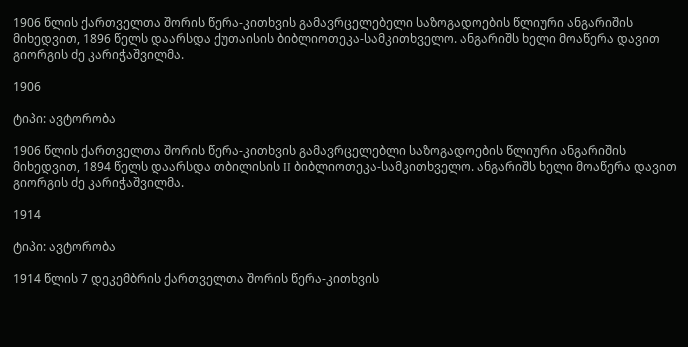1906 წლის ქართველთა შორის წერა-კითხვის გამავრცელებელი საზოგადოების წლიური ანგარიშის მიხედვით, 1896 წელს დაარსდა ქუთაისის ბიბლიოთეკა-სამკითხველო. ანგარიშს ხელი მოაწერა დავით გიორგის ძე კარიჭაშვილმა.

1906

ტიპი: ავტორობა

1906 წლის ქართველთა შორის წერა-კითხვის გამავრცელებლი საზოგადოების წლიური ანგარიშის მიხედვით, 1894 წელს დაარსდა თბილისის II ბიბლიოთეკა-სამკითხველო. ანგარიშს ხელი მოაწერა დავით გიორგის ძე კარიჭაშვილმა.

1914

ტიპი: ავტორობა

1914 წლის 7 დეკემბრის ქართველთა შორის წერა-კითხვის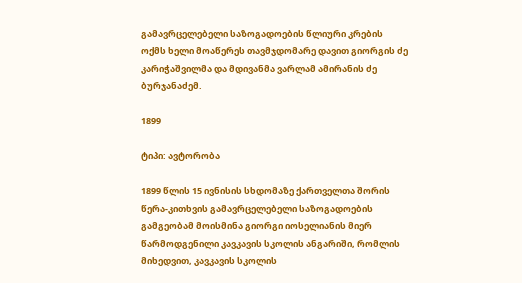გამავრცელებელი საზოგადოების წლიური კრების ოქმს ხელი მოაწერეს თავმჯდომარე დავით გიორგის ძე კარიჭაშვილმა და მდივანმა ვარლამ ამირანის ძე ბურჯანაძემ.

1899

ტიპი: ავტორობა

1899 წლის 15 ივნისის სხდომაზე ქართველთა შორის წერა-კითხვის გამავრცელებელი საზოგადოების გამგეობამ მოისმინა გიორგი იოსელიანის მიერ წარმოდგენილი კავკავის სკოლის ანგარიში, რომლის მიხედვით, კავკავის სკოლის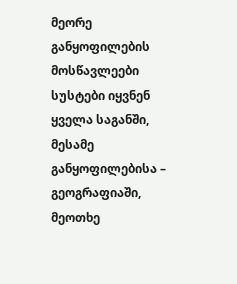მეორე განყოფილების მოსწავლეები სუსტები იყვნენ ყველა საგანში, მესამე განყოფილებისა – გეოგრაფიაში, მეოთხე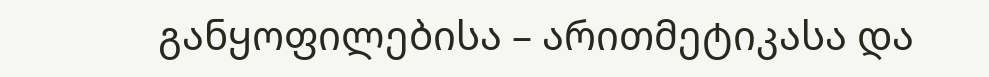განყოფილებისა – არითმეტიკასა და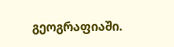გეოგრაფიაში.